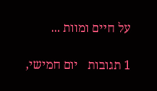על חיים ומוות ...

1 תגובות   יום חמישי,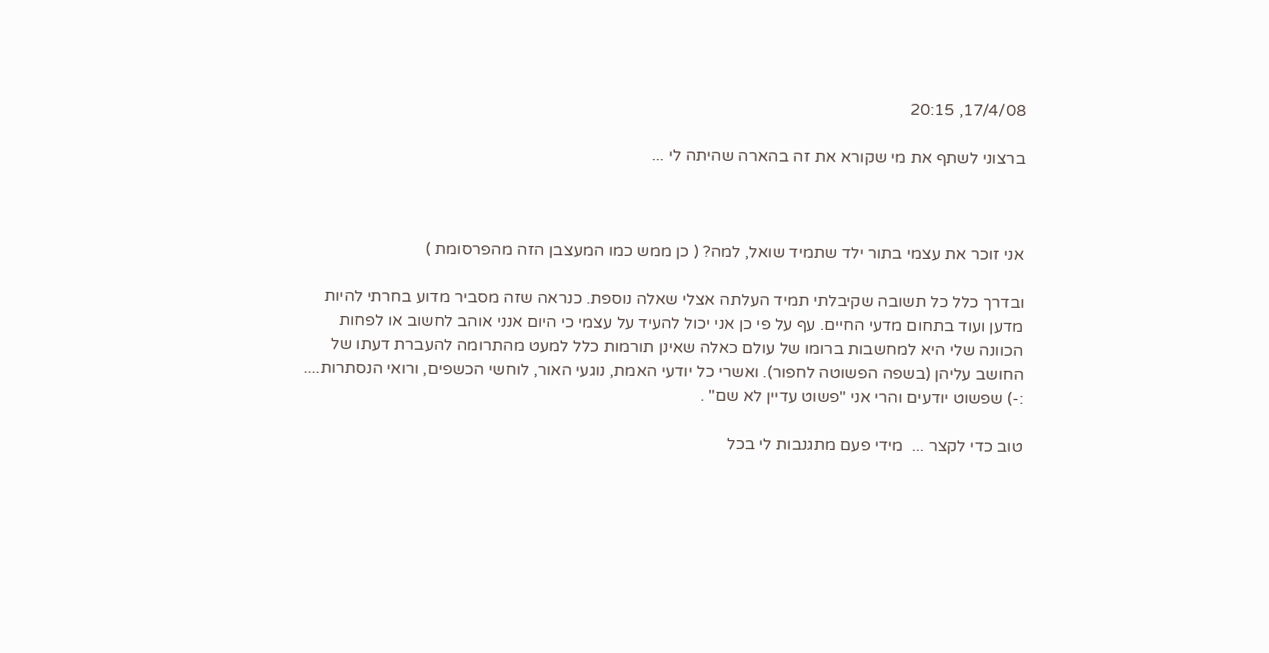17/4/08, 20:15

ברצוני לשתף את מי שקורא את זה בהארה שהיתה לי ...



אני זוכר את עצמי בתור ילד שתמיד שואל, למה? ( כן ממש כמו המעצבן הזה מהפרסומת )

ובדרך כלל כל תשובה שקיבלתי תמיד העלתה אצלי שאלה נוספת. כנראה שזה מסביר מדוע בחרתי להיות מדען ועוד בתחום מדעי החיים. עף על פי כן אני יכול להעיד על עצמי כי היום אנני אוהב לחשוב או לפחות הכוונה שלי היא למחשבות ברומו של עולם כאלה שאינן תורמות כלל למעט מהתרומה להעברת דעתו של החושב עליהן (בשפה הפשוטה לחפור). ואשרי כל יודעי האמת, נוגעי האור, לוחשי הכשפים, ורואי הנסתרות.... :-) שפשוט יודעים והרי אני "פשוט עדיין לא שם" .

טוב כדי לקצר ...  מידי פעם מתגנבות לי בכל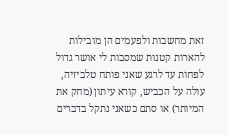זאת מחשבות ולפעמים הן מובילות להארות קטנות שמסבות לי אושר גדול לפחות עד לרגע שאני פותח טלביזיה, עולה על הכביש, קורא עיתון (מחק את המיותר) או סתם כשאני נתקל בדברים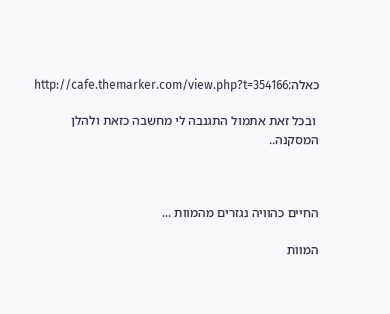כאלה:http://cafe.themarker.com/view.php?t=354166

 ובכל זאת אתמול התגנבה לי מחשבה כזאת ולהלן המסקנה..



החיים כהוויה נגזרים מהמוות ...

המוות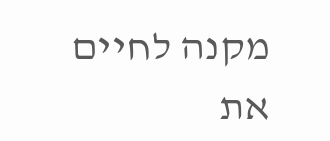מקנה לחיים את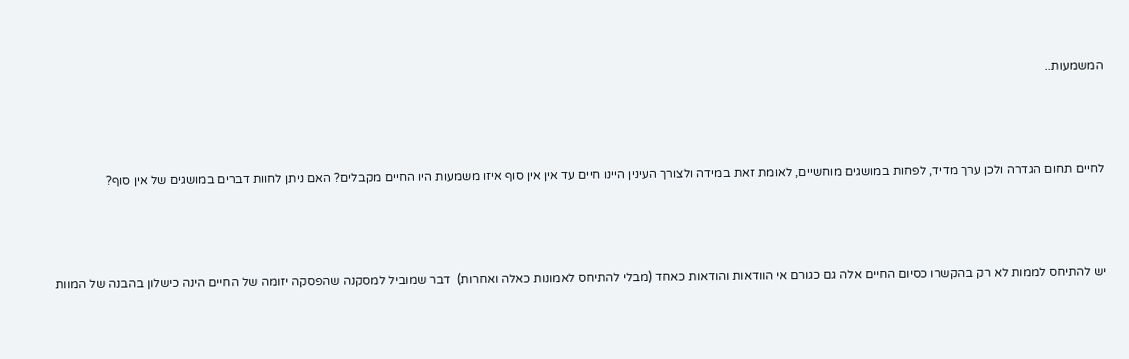המשמעות..



לחיים תחום הגדרה ולכן ערך מדיד, לפחות במושגים מוחשיים, לאומת זאת במידה ולצורך העינין היינו חיים עד אין אין סוף איזו משמעות היו החיים מקבלים? האם ניתן לחוות דברים במושגים של אין סוף?



יש להתיחס לממות לא רק בהקשרו כסיום החיים אלה גם כגורם אי הוודאות והודאות כאחד (מבלי להתיחס לאמונות כאלה ואחרות)  דבר שמוביל למסקנה שהפסקה יזומה של החיים הינה כישלון בהבנה של המוות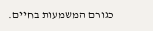כגורם המשמעות בחיים.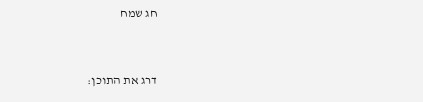חג שמח



דרג את התוכן: